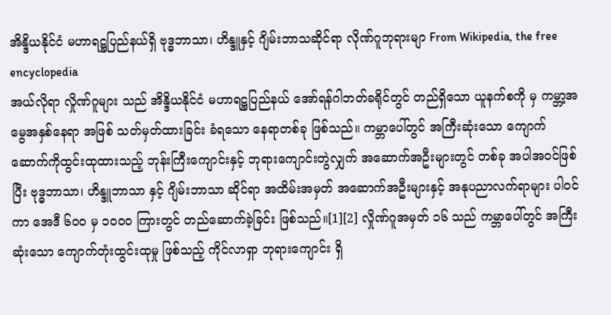အိန္ဒိယနိုင်ငံ မဟာရဋ္ဌပြည်နယ်ရှိ ဗုဒ္ဓဘာသာ၊ ဟိန္ဒူနှင့် ဂျိမ်းဘာသဆိုင်ရာ လိုဏ်ဂူဘုရားမျာ From Wikipedia, the free encyclopedia
အယ်လိုရာ လှိုဏ်ဂူများ သည် အိန္ဒိယနိုင်ငံ မဟာရဋ္ဌပြည်နယ် အော်ရန်ဂါဘတ်ခရိုင်တွင် တည်ရှိသော ယူနက်စကို မှ ကမ္ဘာ့အမွေအနှစ်နေရာ အဖြစ် သတ်မှတ်ထားခြင်း ခံရသော နေရာတစ်ခု ဖြစ်သည်။ ကမ္ဘာပေါ်တွင် အကြီးဆုံးသော ကျောက်ဆောက်ကိုထွင်းထုထားသည့် ဘုန်းကြီးကျောင်းနှင့် ဘုရားကျောင်းတွဲလျှက် အဆောက်အဦးများတွင် တစ်ခု အပါအဝင်ဖြစ်ပြီး ဗုဒ္ဓဘာသာ၊ ဟိန္ဒူဘာသာ နှင့် ဂျိမ်းဘာသာ ဆိုင်ရာ အထိမ်းအမှတ် အဆောက်အဦးများနှင့် အနုပညာလက်ရာများ ပါဝင်ကာ အေဒီ ၆၀၀ မှ ၁၀၀၀ ကြားတွင် တည်ဆောက်ခဲ့ခြင်း ဖြစ်သည်။[1][2] လှိုဏ်ဂူအမှတ် ၁၆ သည် ကမ္ဘာပေါ်တွင် အကြီးဆုံးသော ကျောက်တုံးထွင်းထုမှု ဖြစ်သည့် ကိုင်လာရှာ ဘုရားကျောင်း ရှိ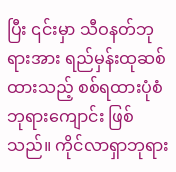ပြီး ၎င်းမှာ သီဝနတ်ဘုရားအား ရည်မှန်းထုဆစ်ထားသည့် စစ်ရထားပုံစံ ဘုရားကျောင်း ဖြစ်သည်။ ကိုင်လာရှာဘုရား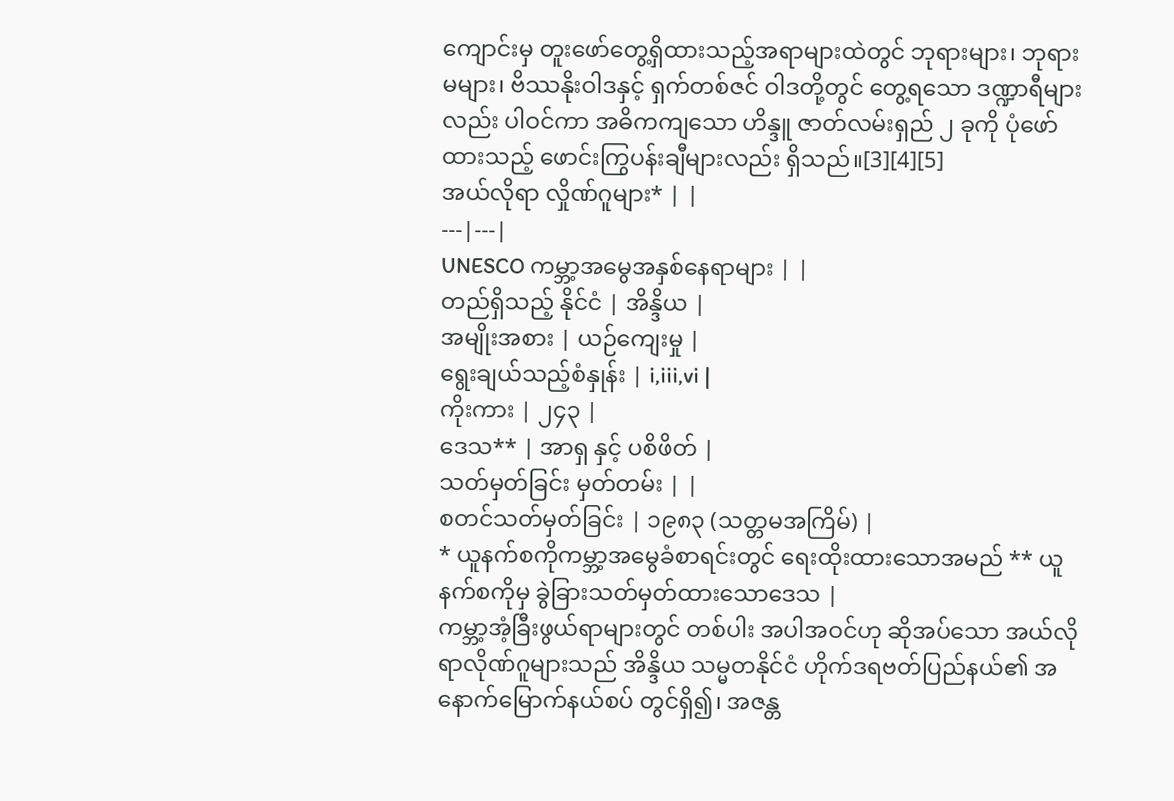ကျောင်းမှ တူးဖော်တွေ့ရှိထားသည့်အရာများထဲတွင် ဘုရားများ၊ ဘုရားမများ၊ ဗိဿနိုးဝါဒနှင့် ရှက်တစ်ဇင် ဝါဒတို့တွင် တွေ့ရသော ဒဏ္ဍာရီများလည်း ပါဝင်ကာ အဓိကကျသော ဟိန္ဒူ ဇာတ်လမ်းရှည် ၂ ခုကို ပုံဖော်ထားသည့် ဖောင်းကြွပန်းချီများလည်း ရှိသည်။[3][4][5]
အယ်လိုရာ လှိုဏ်ဂူများ* | |
---|---|
UNESCO ကမ္ဘာ့အမွေအနှစ်နေရာများ | |
တည်ရှိသည့် နိုင်ငံ | အိန္ဒိယ |
အမျိုးအစား | ယဉ်ကျေးမှု |
ရွေးချယ်သည့်စံနှုန်း | i,iii,vi |
ကိုးကား | ၂၄၃ |
ဒေသ** | အာရှ နှင့် ပစိဖိတ် |
သတ်မှတ်ခြင်း မှတ်တမ်း | |
စတင်သတ်မှတ်ခြင်း | ၁၉၈၃ (သတ္တမအကြိမ်) |
* ယူနက်စကိုကမ္ဘာ့အမွေခံစာရင်းတွင် ရေးထိုးထားသောအမည် ** ယူနက်စကိုမှ ခွဲခြားသတ်မှတ်ထားသောဒေသ |
ကမ္ဘာ့အံ့ခြီးဖွယ်ရာများတွင် တစ်ပါး အပါအဝင်ဟု ဆိုအပ်သော အယ်လိုရာလိုဏ်ဂူများသည် အိန္ဒိယ သမ္မတနိုင်ငံ ဟိုက်ဒရဗတ်ပြည်နယ်၏ အနောက်မြောက်နယ်စပ် တွင်ရှိ၍၊ အဇန္တ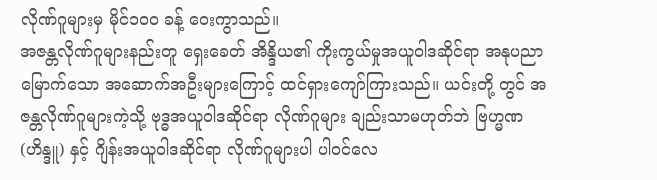လိုဏ်ဂူများမှ မိုင်၁ဝဝ ခန့် ဝေးကွာသည်။
အဇန္တလိုဏ်ဂူများနည်းတူ ရှေးခေတ် အိန္ဒိယ၏ ကိုးကွယ်မှုအယူဝါဒဆိုင်ရာ အနုပညာမြောက်သော အဆောက်အဦးများကြောင့် ထင်ရှားကျော်ကြားသည်။ ယင်းတို့ တွင် အဇန္တလိုဏ်ဂူများကဲ့သို့ ဗုဒ္ဓအယူဝါဒဆိုင်ရာ လိုဏ်ဂူများ ချည်းသာမဟုတ်ဘဲ ဗြဟ္မဏ(ဟိန္ဒူ) နှင့် ဂျိန်းအယူဝါဒဆိုင်ရာ လိုဏ်ဂူများပါ ပါဝင်လေ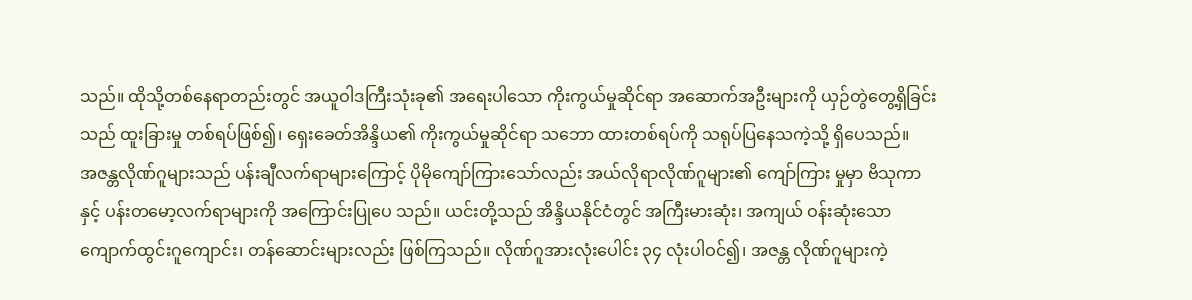သည်။ ထိုသို့တစ်နေရာတည်းတွင် အယူဝါဒကြီးသုံးခု၏ အရေးပါသော ကိုးကွယ်မှုဆိုင်ရာ အဆောက်အဦးများကို ယှဉ်တွဲတွေ့ရှိခြင်းသည် ထူးခြားမှု တစ်ရပ်ဖြစ်၍၊ ရှေးခေတ်အိန္ဒိယ၏ ကိုးကွယ်မှုဆိုင်ရာ သဘော ထားတစ်ရပ်ကို သရုပ်ပြနေသကဲ့သို့ ရှိပေသည်။
အဇန္တလိုဏ်ဂူများသည် ပန်းချီလက်ရာများကြောင့် ပိုမိုကျော်ကြားသော်လည်း အယ်လိုရာလိုဏ်ဂူများ၏ ကျော်ကြား မှုမှာ ဗိသုကာနှင့် ပန်းတမော့လက်ရာများကို အကြောင်းပြုပေ သည်။ ယင်းတို့သည် အိန္ဒိယနိုင်ငံတွင် အကြီးမားဆုံး၊ အကျယ် ဝန်းဆုံးသော ကျောက်ထွင်းဂူကျောင်း၊ တန်ဆောင်းများလည်း ဖြစ်ကြသည်။ လိုဏ်ဂူအားလုံးပေါင်း ၃၄ လုံးပါဝင်၍၊ အဇန္တ လိုဏ်ဂူများကဲ့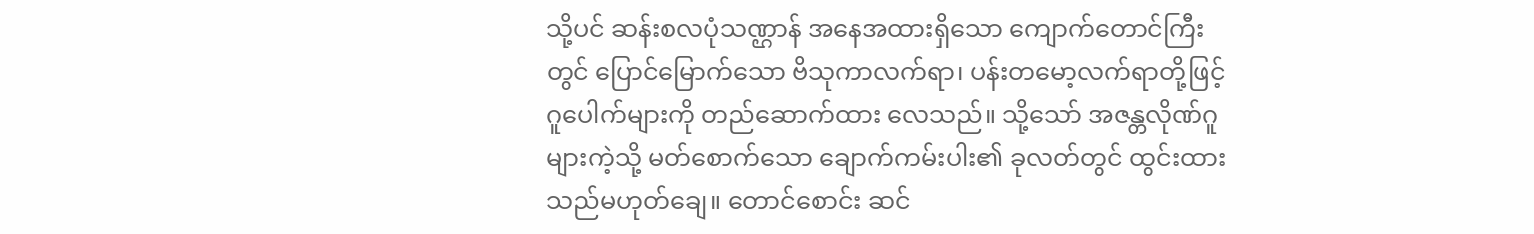သို့ပင် ဆန်းစလပုံသဏ္ဌာန် အနေအထားရှိသော ကျောက်တောင်ကြီးတွင် ပြောင်မြောက်သော ဗိသုကာလက်ရာ၊ ပန်းတမော့လက်ရာတို့ဖြင့် ဂူပေါက်များကို တည်ဆောက်ထား လေသည်။ သို့သော် အဇန္တလိုဏ်ဂူများကဲ့သို့ မတ်စောက်သော ချောက်ကမ်းပါး၏ ခုလတ်တွင် ထွင်းထားသည်မဟုတ်ချေ။ တောင်စောင်း ဆင်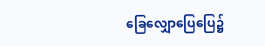ခြေလျှောပြေပြေ၌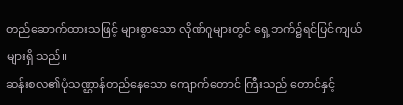တည်ဆောက်ထားသဖြင့် များစွာသော လိုဏ်ဂူများတွင် ရှေ့ဘက်၌ရင်ပြင်ကျယ်များရှိ သည်။
ဆန်းစလ၏ပုံသဏ္ဌာန်တည်နေသော ကျောက်တောင် ကြီးသည် တောင်နှင့်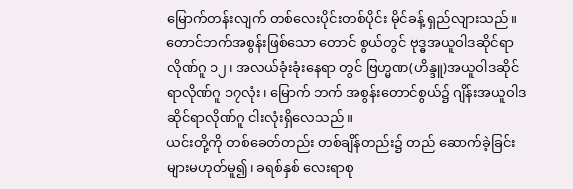မြောက်တန်းလျက် တစ်လေးပိုင်းတစ်ပိုင်း မိုင်ခန့် ရှည်လျားသည်။ တောင်ဘက်အစွန်းဖြစ်သော တောင် စွယ်တွင် ဗုဒ္ဓအယူဝါဒဆိုင်ရာလိုဏ်ဂူ ၁၂၊ အလယ်ခုံးခုံးနေရာ တွင် ဗြဟ္မဏ(ဟိန္ဒူ)အယူဝါဒဆိုင်ရာလိုဏ်ဂူ ၁၇လုံး၊ မြောက် ဘက် အစွန်းတောင်စွယ်၌ ဂျိန်းအယူဝါဒ ဆိုင်ရာလိုဏ်ဂူ ငါးလုံးရှိလေသည်။
ယင်းတို့ကို တစ်ခေတ်တည်း တစ်ချိန်တည်း၌ တည် ဆောက်ခဲ့ခြင်းများမဟုတ်မူ၍၊ ခရစ်နှစ် လေးရာစု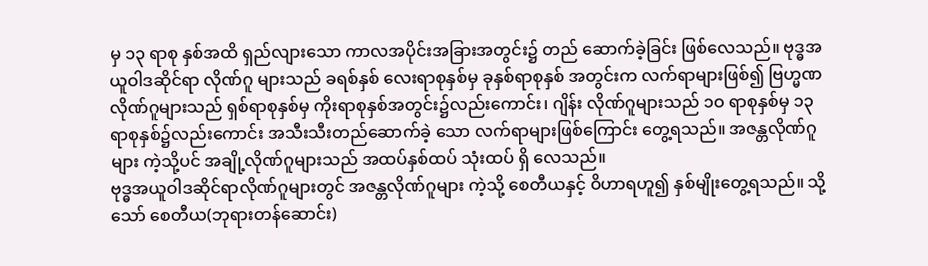မှ ၁၃ ရာစု နှစ်အထိ ရှည်လျားသော ကာလအပိုင်းအခြားအတွင်း၌ တည် ဆောက်ခဲ့ခြင်း ဖြစ်လေသည်။ ဗုဒ္ဓအယူဝါဒဆိုင်ရာ လိုဏ်ဂူ များသည် ခရစ်နှစ် လေးရာစုနှစ်မှ ခုနှစ်ရာစုနှစ် အတွင်းက လက်ရာများဖြစ်၍ ဗြဟ္မဏလိုဏ်ဂူများသည် ရှစ်ရာစုနှစ်မှ ကိုးရာစုနှစ်အတွင်း၌လည်းကောင်း၊ ဂျိန်း လိုဏ်ဂူများသည် ၁ဝ ရာစုနှစ်မှ ၁၃ ရာစုနှစ်၌လည်းကောင်း အသီးသီးတည်ဆောက်ခဲ့ သော လက်ရာများဖြစ်ကြောင်း တွေ့ရသည်။ အဇန္တလိုဏ်ဂူများ ကဲ့သို့ပင် အချို့လိုဏ်ဂူများသည် အထပ်နှစ်ထပ် သုံးထပ် ရှိ လေသည်။
ဗုဒ္ဓအယူဝါဒဆိုင်ရာလိုဏ်ဂူများတွင် အဇန္တလိုဏ်ဂူများ ကဲ့သို့ စေတီယနှင့် ဝိဟာရဟူ၍ နှစ်မျိုးတွေ့ရသည်။ သို့သော် စေတီယ(ဘုရားတန်ဆောင်း)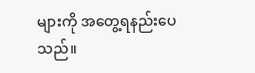များကို အတွေ့ရနည်းပေသည်။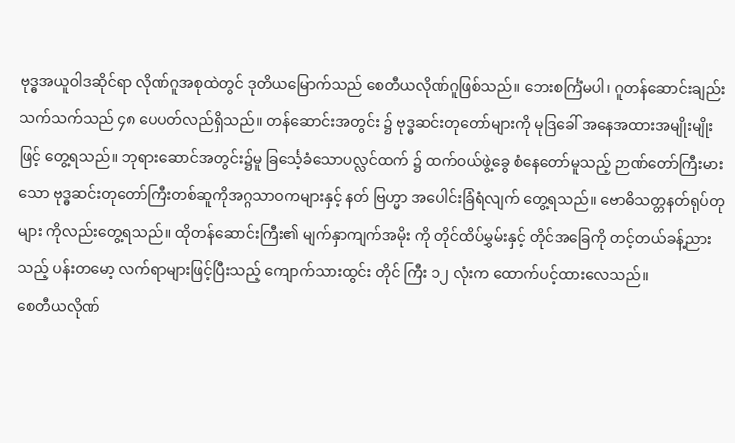ဗုဒ္ဓအယူဝါဒဆိုင်ရာ လိုဏ်ဂူအစုထဲတွင် ဒုတိယမြောက်သည် စေတီယလိုဏ်ဂူဖြစ်သည်။ ဘေးစင်္ကြံမပါ၊ ဂူတန်ဆောင်းချည်း သက်သက်သည် ၄၈ ပေပတ်လည်ရှိသည်။ တန်ဆောင်းအတွင်း ၌ ဗုဒ္ဓဆင်းတုတော်များကို မုဒြခေါ် အနေအထားအမျိုးမျိုးဖြင့် တွေ့ရသည်။ ဘုရားဆောင်အတွင်း၌မူ ခြင်္သေ့ခံသောပလ္လင်ထက် ၌ ထက်ဝယ်ဖွဲ့ခွေ စံနေတော်မူသည့် ဉာဏ်တော်ကြီးမားသော ဗုဒ္ဓဆင်းတုတော်ကြီးတစ်ဆူကိုအဂ္ဂသာဝကများနှင့် နတ် ဗြဟ္မာ အပေါင်းခြံရံလျက် တွေ့ရသည်။ ဗောဓိသတ္တနတ်ရုပ်တုများ ကိုလည်းတွေ့ရသည်။ ထိုတန်ဆောင်းကြီး၏ မျက်နှာကျက်အမိုး ကို တိုင်ထိပ်မွှမ်းနှင့် တိုင်အခြေကို တင့်တယ်ခန့်ညားသည့် ပန်းတမော့ လက်ရာများဖြင့်ပြီးသည့် ကျောက်သားထွင်း တိုင် ကြီး ၁၂ လုံးက ထောက်ပင့်ထားလေသည်။
စေတီယလိုဏ်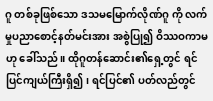ဂူ တစ်ခုဖြစ်သော ဒသမမြောက်လိုဏ်ဂူ ကို လက်မှုပညာစောင့်နတ်မင်းအား အစွဲပြု၍ ဝိဿဝကာမဟု ခေါ်သည်။ ထိုဂူတန်ဆောင်း၏ရှေ့တွင် ရင်ပြင်ကျယ်ကြီးရှိ၍၊ ရင်ပြင်၏ ပတ်လည်တွင်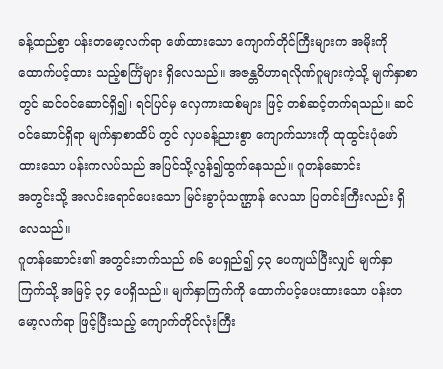ခန့်ထည်စွာ ပန်းတမော့လက်ရာ ဖော်ထားသော ကျောက်တိုင်ကြီးများက အမိုးကိုထောက်ပင့်ထား သည့်စင်္ကြံများ ရှိလေသည်။ အဇန္တဝိဟာရလိုဏ်ဂူများကဲ့သို့ မျက်နှာစာတွင် ဆင်ဝင်ဆောင်ရှိ၍၊ ရင်ပြင်မှ လှေကားထစ်များ ဖြင့် တစ်ဆင့်တက်ရသည်။ ဆင်ဝင်ဆောင်ရှိရာ မျက်နှာစာထိပ် တွင် လှပခန့်ညားစွာ ကျောက်သားကို ထုထွင်းပုံဖော်ထားသော ပန်းကလပ်သည် အပြင်သို့လွန်၍ထွက်နေသည်။ ဂူတန်ဆောင်း
အတွင်းသို့ အလင်းရောင်ပေးသော မြင်းခွာပုံသဏ္ဌာန် လေသာ ပြတင်းကြီးလည်း ရှိလေသည်။
ဂူတန်ဆောင်း၏ အတွင်းဘက်သည် ၈၆ ပေရှည်၍ ၄၃ ပေကျယ်ပြီးလျှင် မျက်နှာကြက်သို့ အမြင့် ၃၄ ပေရှိသည်။ မျက်နှာကြက်ကို ထောက်ပင့်ပေးထားသော ပန်းတမော့လက်ရာ ဖြင့်ပြီးသည့် ကျောက်တိုင်လုံးကြီး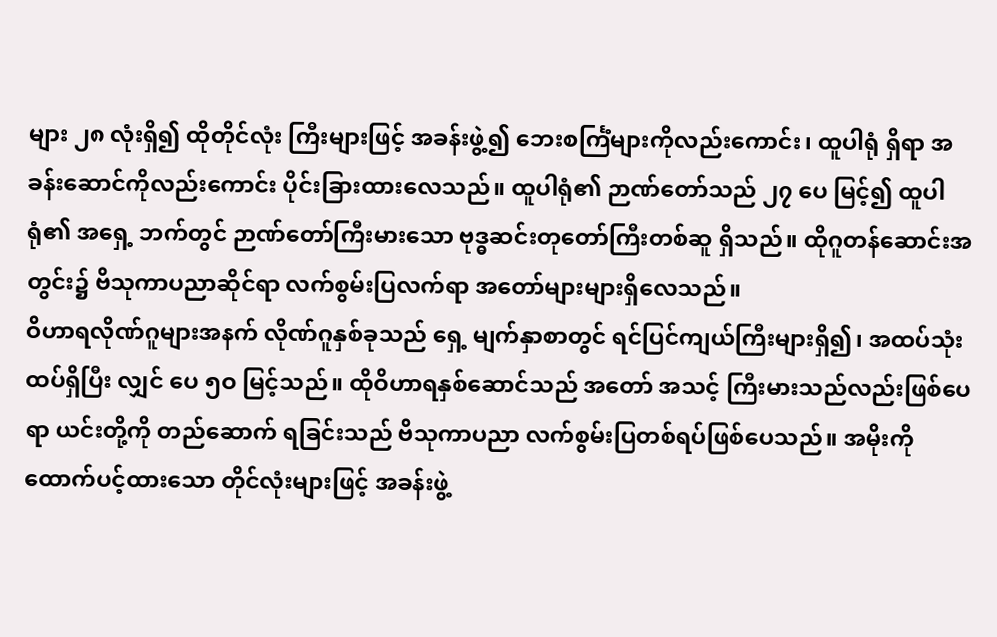များ ၂၈ လုံးရှိ၍ ထိုတိုင်လုံး ကြီးများဖြင့် အခန်းဖွဲ့၍ ဘေးစင်္ကြံများကိုလည်းကောင်း၊ ထူပါရုံ ရှိရာ အခန်းဆောင်ကိုလည်းကောင်း ပိုင်းခြားထားလေသည်။ ထူပါရုံ၏ ဉာဏ်တော်သည် ၂၇ ပေ မြင့်၍ ထူပါရုံ၏ အရှေ့ ဘက်တွင် ဉာဏ်တော်ကြီးမားသော ဗုဒ္ဓဆင်းတုတော်ကြီးတစ်ဆူ ရှိသည်။ ထိုဂူတန်ဆောင်းအတွင်း၌ ဗိသုကာပညာဆိုင်ရာ လက်စွမ်းပြလက်ရာ အတော်များများရှိလေသည်။
ဝိဟာရလိုဏ်ဂူများအနက် လိုဏ်ဂူနှစ်ခုသည် ရှေ့ မျက်နှာစာတွင် ရင်ပြင်ကျယ်ကြီးများရှိ၍၊ အထပ်သုံးထပ်ရှိပြီး လျှင် ပေ ၅ဝ မြင့်သည်။ ထိုဝိဟာရနှစ်ဆောင်သည် အတော် အသင့် ကြီးမားသည်လည်းဖြစ်ပေရာ ယင်းတို့ကို တည်ဆောက် ရခြင်းသည် ဗိသုကာပညာ လက်စွမ်းပြတစ်ရပ်ဖြစ်ပေသည်။ အမိုးကိုထောက်ပင့်ထားသော တိုင်လုံးများဖြင့် အခန်းဖွဲ့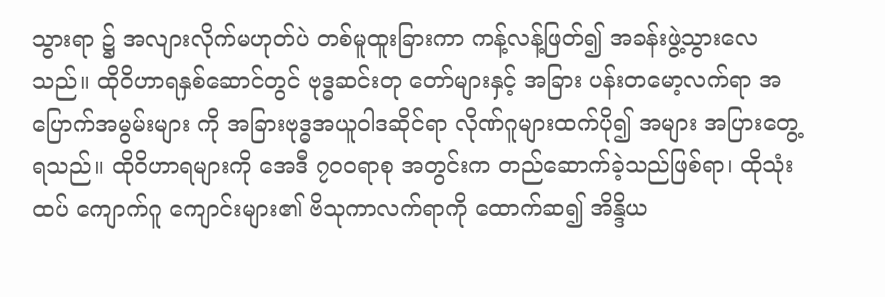သွားရာ ၌ အလျားလိုက်မဟုတ်ပဲ တစ်မူထူးခြားကာ ကန့်လန့်ဖြတ်၍ အခန်းဖွဲ့သွားလေသည်။ ထိုဝိဟာရနှစ်ဆောင်တွင် ဗုဒ္ဓဆင်းတု တော်များနှင့် အခြား ပန်းတမော့လက်ရာ အပြောက်အမွမ်းများ ကို အခြားဗုဒ္ဓအယူဝါဒဆိုင်ရာ လိုဏ်ဂူများထက်ပို၍ အများ အပြားတွေ့ရသည်။ ထိုဝိဟာရများကို အေဒီ ၇ဝဝရာစု အတွင်းက တည်ဆောက်ခဲ့သည်ဖြစ်ရာ၊ ထိုသုံးထပ် ကျောက်ဂူ ကျောင်းများ၏ ဗိသုကာလက်ရာကို ထောက်ဆ၍ အိန္ဒိယ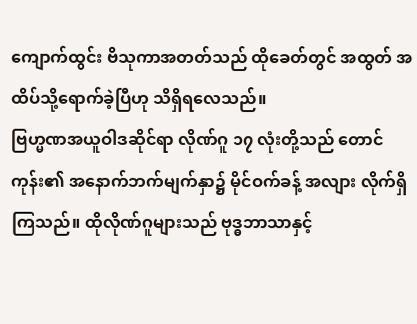ကျောက်ထွင်း ဗိသုကာအတတ်သည် ထိုခေတ်တွင် အထွတ် အထိပ်သို့ရောက်ခဲ့ပြီဟု သိရှိရလေသည်။
ဗြဟ္မဏအယူဝါဒဆိုင်ရာ လိုဏ်ဂူ ၁၇ လုံးတို့သည် တောင်ကုန်း၏ အနောက်ဘက်မျက်နှာ၌ မိုင်ဝက်ခန့် အလျား လိုက်ရှိကြသည်။ ထိုလိုဏ်ဂူများသည် ဗုဒ္ဓဘာသာနှင့်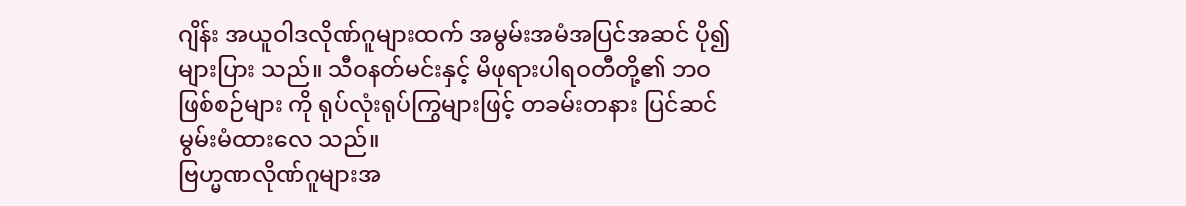ဂျိန်း အယူဝါဒလိုဏ်ဂူများထက် အမွမ်းအမံအပြင်အဆင် ပို၍များပြား သည်။ သီဝနတ်မင်းနှင့် မိဖုရားပါရဝတီတို့၏ ဘဝဖြစ်စဉ်များ ကို ရုပ်လုံးရုပ်ကြွများဖြင့် တခမ်းတနား ပြင်ဆင်မွမ်းမံထားလေ သည်။
ဗြဟ္မဏလိုဏ်ဂူများအ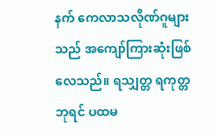နက် ကေလာသလိုဏ်ဂူများသည် အကျော်ကြားဆုံးဖြစ်လေသည်။ ရသျှတ္တ ရကုတ္တဘုရင် ပထမ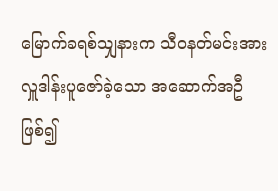မြောက်ခရစ်သျှနားက သီဝနတ်မင်းအား လှူဒါန်းပူဇော်ခဲ့သော အဆောက်အဦဖြစ်၍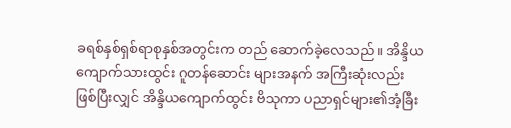ခရစ်နှစ်ရှစ်ရာစုနှစ်အတွင်းက တည် ဆောက်ခဲ့လေသည်။ အိန္ဒိယကျောက်သားထွင်း ဂူတန်ဆောင်း များအနက် အကြီးဆုံးလည်းဖြစ်ပြီးလျှင် အိန္ဒိယကျောက်ထွင်း ဗိသုကာ ပညာရှင်များ၏အံ့ခြီး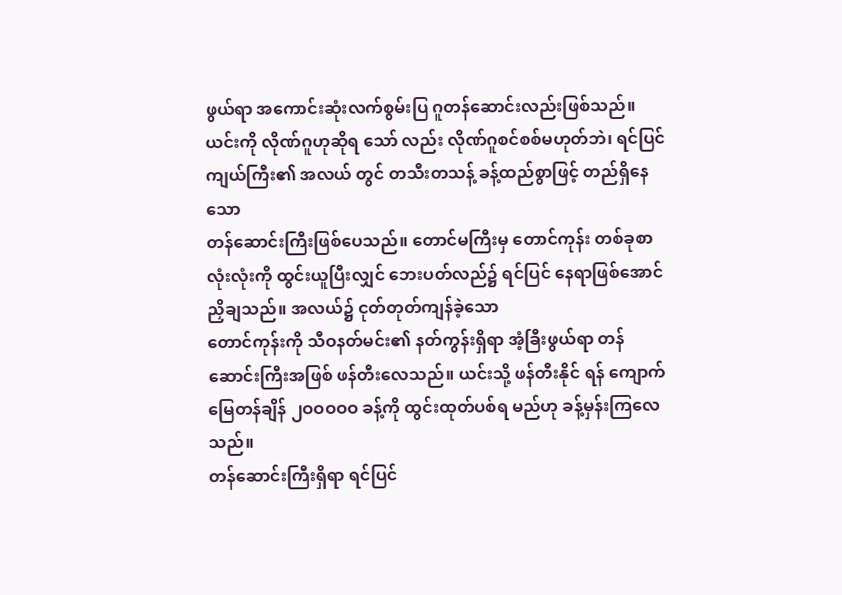ဖွယ်ရာ အကောင်းဆုံးလက်စွမ်းပြ ဂူတန်ဆောင်းလည်းဖြစ်သည်။ ယင်းကို လိုဏ်ဂူဟုဆိုရ သော် လည်း လိုဏ်ဂူစင်စစ်မဟုတ်ဘဲ၊ ရင်ပြင်ကျယ်ကြီး၏ အလယ် တွင် တသီးတသန့် ခန့်ထည်စွာဖြင့် တည်ရှိနေသော
တန်ဆောင်းကြီးဖြစ်ပေသည်။ တောင်မကြီးမှ တောင်ကုန်း တစ်ခုစာလုံးလုံးကို ထွင်းယူပြီးလျှင် ဘေးပတ်လည်၌ ရင်ပြင် နေရာဖြစ်အောင် ညှိချသည်။ အလယ်၌ ငုတ်တုတ်ကျန်ခဲ့သော
တောင်ကုန်းကို သီဝနတ်မင်း၏ နတ်ကွန်းရှိရာ အံ့ခြီးဖွယ်ရာ တန်ဆောင်းကြီးအဖြစ် ဖန်တီးလေသည်။ ယင်းသို့ ဖန်တီးနိုင် ရန် ကျောက်မြေတန်ချိန် ၂ဝဝဝဝဝ ခန့်ကို ထွင်းထုတ်ပစ်ရ မည်ဟု ခန့်မှန်းကြလေသည်။
တန်ဆောင်းကြီးရှိရာ ရင်ပြင်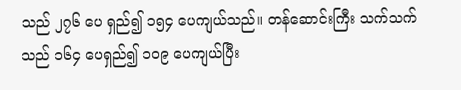သည် ၂၇၆ ပေ ရှည်၍ ၁၅၄ ပေကျယ်သည်။ တန်ဆောင်းကြီး သက်သက်သည် ၁၆၄ ပေရှည်၍ ၁ဝ၉ ပေကျယ်ပြီး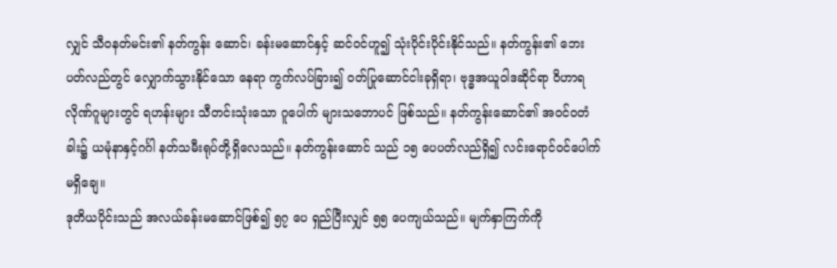လျှင် သီဝနတ်မင်း၏ နတ်ကွန်း ဆောင်၊ ခန်းမဆောင်နှင့် ဆင်ဝင်ဟူ၍ သုံးပိုင်းပိုင်းနိုင်သည်။ နတ်ကွန်း၏ ဘေးပတ်လည်တွင် လျှောက်သွားနိုင်သော နေရာ ကွက်လပ်ခြား၍ ဝတ်ပြုဆောင်ငါးခုရှိရာ၊ ဗုဒ္ဓအယူဝါဒဆိုင်ရာ ဝိဟာရလိုဏ်ဂူများတွင် ရဟန်းများ သီတင်းသုံးသော ဂူပေါက် များသဘောပင် ဖြစ်သည်။ နတ်ကွန်းဆောင်၏ အဝင်ဝတံခါး၌ ယမုံနာနှင့်ဂင်္ဂါ နတ်သမီးရုပ်တို့ရှိလေသည်။ နတ်ကွန်းဆောင် သည် ၁၅ ပေပတ်လည်ရှိ၍ လင်းရောင်ဝင်ပေါက်မရှိချေ။
ဒုတိယပိုင်းသည် အလယ်ခန်းမဆောင်ဖြစ်၍ ၅၇ ပေ ရှည်ပြီးလျှင် ၅၅ ပေကျယ်သည်။ မျက်နှာကြက်ကို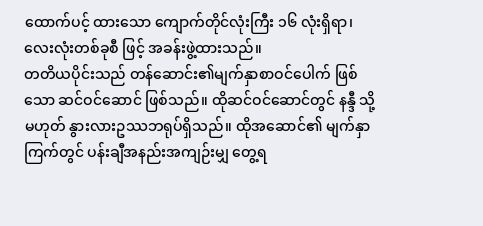ထောက်ပင့် ထားသော ကျောက်တိုင်လုံးကြီး ၁၆ လုံးရှိရာ၊ လေးလုံးတစ်ခုစီ ဖြင့် အခန်းဖွဲ့ထားသည်။
တတိယပိုင်းသည် တန်ဆောင်း၏မျက်နှာစာဝင်ပေါက် ဖြစ်သော ဆင်ဝင်ဆောင် ဖြစ်သည်။ ထိုဆင်ဝင်ဆောင်တွင် နန္ဒီ သို့မဟုတ် နွားလားဥဿဘရုပ်ရှိသည်။ ထိုအဆောင်၏ မျက်နှာကြက်တွင် ပန်းချီအနည်းအကျဉ်းမျှ တွေ့ရ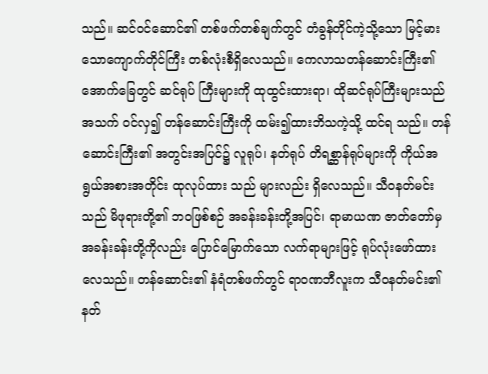သည်။ ဆင်ဝင်ဆောင်၏ တစ်ဖက်တစ်ချက်တွင် တံခွန်တိုင်ကဲ့သို့သော မြင့်မားသောကျောက်တိုင်ကြီး တစ်လုံးစီရှိလေသည်။ ကေလာသတန်ဆောင်းကြီး၏အောက်ခြေတွင် ဆင်ရုပ် ကြီးများကို ထုထွင်းထားရာ၊ ထိုဆင်ရုပ်ကြီးများသည် အသက် ဝင်လှ၍ တန်ဆောင်းကြီးကို ထမ်း၍ထားဘိသကဲ့သို့ ထင်ရ သည်။ တန်ဆောင်းကြီး၏ အတွင်းအပြင်၌ လူရုပ်၊ နတ်ရုပ် တိရစ္ဆာန်ရုပ်များကို ကိုယ်အရွယ်အစားအတိုင်း ထုလုပ်ထား သည် များလည်း ရှိလေသည်။ သီဝနတ်မင်းသည် မိဖုရားတို့၏ ဘဝဖြစ်စဉ် အခန်းခန်းတို့အပြင်၊ ရာမာယဏ ဇာတ်တော်မှ အခန်းခန်းတို့ကိုလည်း ပြောင်မြောက်သော လက်ရာများဖြင့် ရုပ်လုံးဖော်ထားလေသည်။ တန်ဆောင်း၏ နံရံတစ်ဖက်တွင် ရာဝဏဘီလူးက သီဝနတ်မင်း၏ နတ်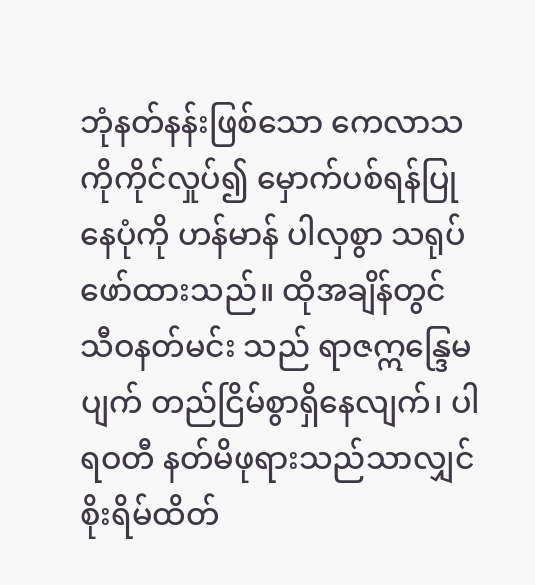ဘုံနတ်နန်းဖြစ်သော ကေလာသကိုကိုင်လှုပ်၍ မှောက်ပစ်ရန်ပြုနေပုံကို ဟန်မာန် ပါလှစွာ သရုပ်ဖော်ထားသည်။ ထိုအချိန်တွင် သီဝနတ်မင်း သည် ရာဇဣန္ဒြေမပျက် တည်ငြိမ်စွာရှိနေလျက်၊ ပါရဝတီ နတ်မိဖုရားသည်သာလျှင် စိုးရိမ်ထိတ်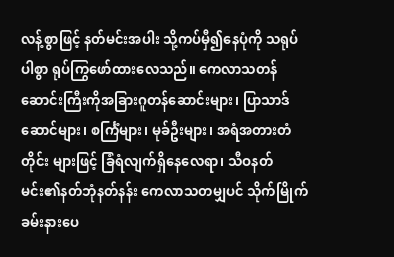လန့်စွာဖြင့် နတ်မင်းအပါး သို့ကပ်မှီ၍နေပုံကို သရုပ်ပါစွာ ရုပ်ကြွဖော်ထားလေသည်။ ကေလာသတန်ဆောင်းကြီးကိုအခြားဂူတန်ဆောင်းများ၊ ပြာသာဒ်ဆောင်များ၊ စင်္ကြံများ၊ မုခ်ဦးများ၊ အရံအတားတံတိုင်း များဖြင့် ခြံရံလျက်ရှိနေလေရာ၊ သီဝနတ်မင်း၏နတ်ဘုံနတ်နန်း ကေလာသတမျှပင် သိုက်မြိုက်ခမ်းနားပေ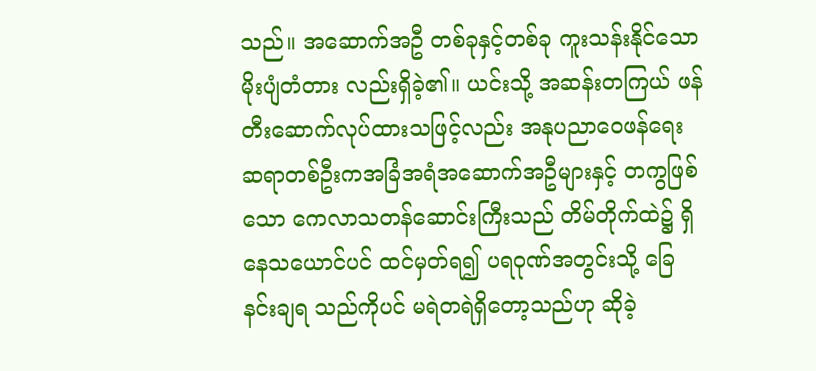သည်။ အဆောက်အဦ တစ်ခုနှင့်တစ်ခု ကူးသန်းနိုင်သော မိုးပျံတံတား လည်းရှိခဲ့၏။ ယင်းသို့ အဆန်းတကြယ် ဖန်တီးဆောက်လုပ်ထားသဖြင့်လည်း အနုပညာဝေဖန်ရေးဆရာတစ်ဦးကအခြံအရံအဆောက်အဦများနှင့် တကွဖြစ်သော ကေလာသတန်ဆောင်းကြီးသည် တိမ်တိုက်ထဲ၌ ရှိနေသယောင်ပင် ထင်မှတ်ရ၍ ပရဝုဏ်အတွင်းသို့ ခြေနင်းချရ သည်ကိုပင် မရဲတရဲရှိတော့သည်ဟု ဆိုခဲ့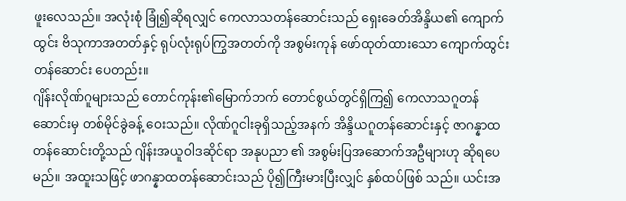ဖူးလေသည်။ အလုံးစုံ ခြုံ၍ဆိုရလျှင် ကေလာသတန်ဆောင်းသည် ရှေးခေတ်အိန္ဒိယ၏ ကျောက်ထွင်း ဗိသုကာအတတ်နှင့် ရုပ်လုံးရုပ်ကြွအတတ်ကို အစွမ်းကုန် ဖော်ထုတ်ထားသော ကျောက်ထွင်းတန်ဆောင်း ပေတည်း။
ဂျိန်းလိုဏ်ဂူများသည် တောင်ကုန်း၏မြောက်ဘက် တောင်စွယ်တွင်ရှိကြ၍ ကေလာသဂူတန်ဆောင်းမှ တစ်မိုင်ခွဲခန့် ဝေးသည်။ လိုဏ်ဂူငါးခုရှိသည့်အနက် အိန္ဒိယဂူတန်ဆောင်းနှင့် ဇာဂန္နာထတန်ဆောင်းတို့သည် ဂျိန်းအယူဝါဒဆိုင်ရာ အနုပညာ ၏ အစွမ်းပြအဆောက်အဦများဟု ဆိုရပေမည်။ အထူးသဖြင့် ဖာဂန္နာထတန်ဆောင်းသည် ပို၍ကြီးမားပြီးလျှင် နှစ်ထပ်ဖြစ် သည်။ ယင်းအ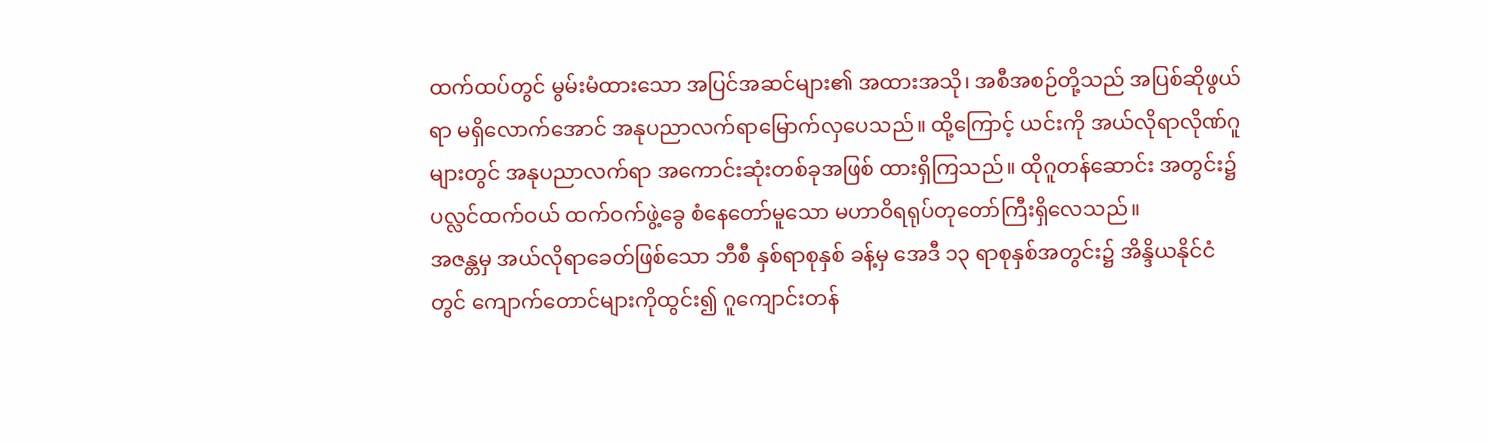ထက်ထပ်တွင် မွမ်းမံထားသော အပြင်အဆင်များ၏ အထားအသို၊ အစီအစဉ်တို့သည် အပြစ်ဆိုဖွယ်ရာ မရှိလောက်အောင် အနုပညာလက်ရာမြောက်လှပေသည်။ ထို့ကြောင့် ယင်းကို အယ်လိုရာလိုဏ်ဂူများတွင် အနုပညာလက်ရာ အကောင်းဆုံးတစ်ခုအဖြစ် ထားရှိကြသည်။ ထိုဂူတန်ဆောင်း အတွင်း၌ ပလ္လင်ထက်ဝယ် ထက်ဝက်ဖွဲ့ခွေ စံနေတော်မူသော မဟာဝိရရုပ်တုတော်ကြီးရှိလေသည်။
အဇန္တမှ အယ်လိုရာခေတ်ဖြစ်သော ဘီစီ နှစ်ရာစုနှစ် ခန့်မှ အေဒီ ၁၃ ရာစုနှစ်အတွင်း၌ အိန္ဒိယနိုင်ငံတွင် ကျောက်တောင်များကိုထွင်း၍ ဂူကျောင်းတန်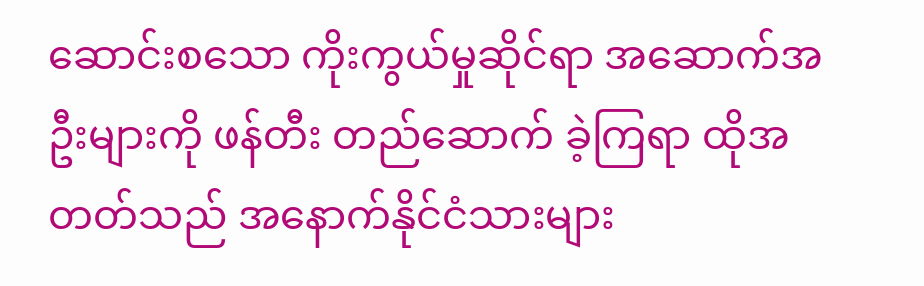ဆောင်းစသော ကိုးကွယ်မှုဆိုင်ရာ အဆောက်အဦးများကို ဖန်တီး တည်ဆောက် ခဲ့ကြရာ ထိုအတတ်သည် အနောက်နိုင်ငံသားများ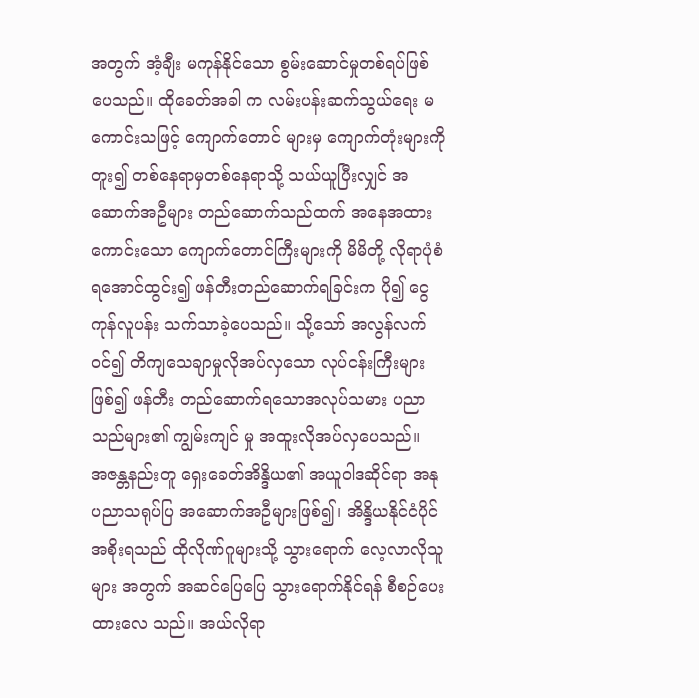အတွက် အံ့ချီး မကုန်နိုင်သော စွမ်းဆောင်မှုတစ်ရပ်ဖြစ်ပေသည်။ ထိုခေတ်အခါ က လမ်းပန်းဆက်သွယ်ရေး မကောင်းသဖြင့် ကျောက်တောင် များမှ ကျောက်တုံးများကိုတူး၍ တစ်နေရာမှတစ်နေရာသို့ သယ်ယူပြီးလျှင် အဆောက်အဦများ တည်ဆောက်သည်ထက် အနေအထားကောင်းသော ကျောက်တောင်ကြီးများကို မိမိတို့ လိုရာပုံစံရအောင်ထွင်း၍ ဖန်တီးတည်ဆောက်ရခြင်းက ပို၍ ငွေကုန်လူပန်း သက်သာခဲ့ပေသည်။ သို့သော် အလွန်လက်ဝင်၍ တိကျသေချာမှုလိုအပ်လှသော လုပ်ငန်းကြီးများဖြစ်၍ ဖန်တီး တည်ဆောက်ရသောအလုပ်သမား ပညာသည်များ၏ ကျွမ်းကျင် မှု အထူးလိုအပ်လှပေသည်။
အဇန္တနည်းတူ ရှေးခေတ်အိန္ဒိယ၏ အယူဝါဒဆိုင်ရာ အနုပညာသရုပ်ပြ အဆောက်အဦများဖြစ်၍၊ အိန္ဒိယနိုင်ငံပိုင် အစိုးရသည် ထိုလိုဏ်ဂူများသို့ သွားရောက် လေ့လာလိုသူများ အတွက် အဆင်ပြေပြေ သွားရောက်နိုင်ရန် စီစဉ်ပေးထားလေ သည်။ အယ်လိုရာ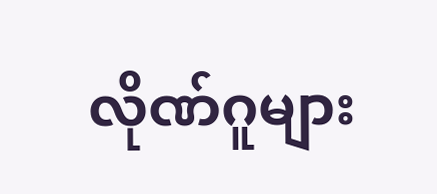လိုဏ်ဂူများ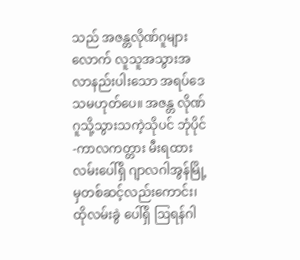သည် အဇန္တလိုဏ်ဂူများလောက် လူသူအသွားအလာနည်းပါးသော အရပ်ဒေသမဟုတ်ပေ။ အဇန္တ လိုဏ်ဂူသို့သွားသကဲ့သိုပင် ဘုံပိုင်-ကာလကတ္တား မီးရထား လမ်းပေါ်ရှိ ဂျာလဂါအွန်မြို့မှတစ်ဆင့်လည်းကောင်း၊ ထိုလမ်းခွဲ ပေါ်ရှိ ဩရန်ဂါ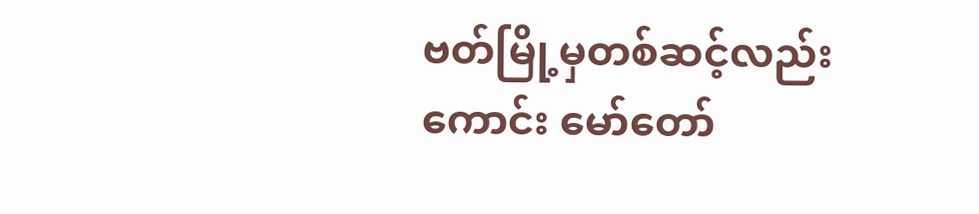ဗတ်မြို့မှတစ်ဆင့်လည်းကောင်း မော်တော်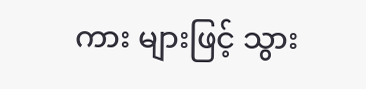ကား များဖြင့် သွား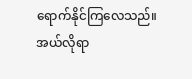ရောက်နိုင်ကြလေသည်။ အယ်လိုရာ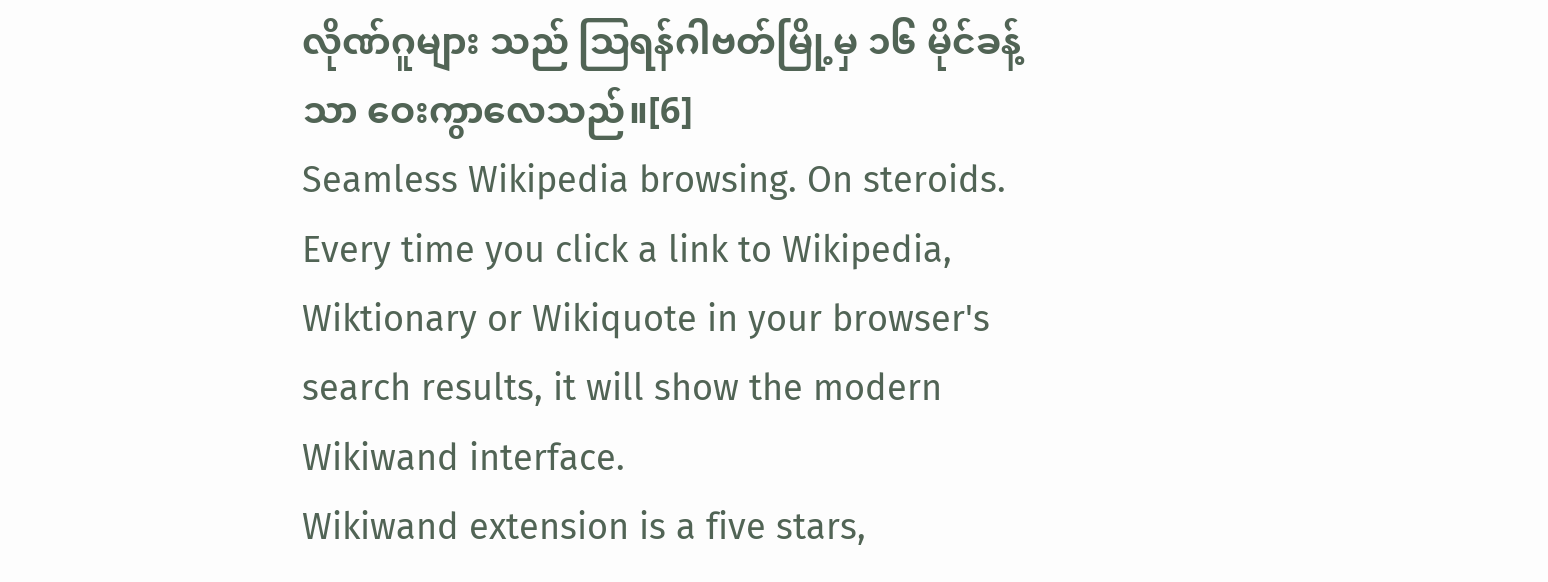လိုဏ်ဂူများ သည် ဩရန်ဂါဗတ်မြို့မှ ၁၆ မိုင်ခန့်သာ ဝေးကွာလေသည်။[6]
Seamless Wikipedia browsing. On steroids.
Every time you click a link to Wikipedia, Wiktionary or Wikiquote in your browser's search results, it will show the modern Wikiwand interface.
Wikiwand extension is a five stars,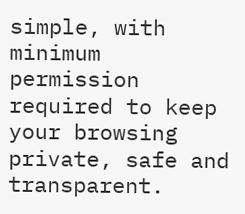simple, with minimum permission required to keep your browsing private, safe and transparent.